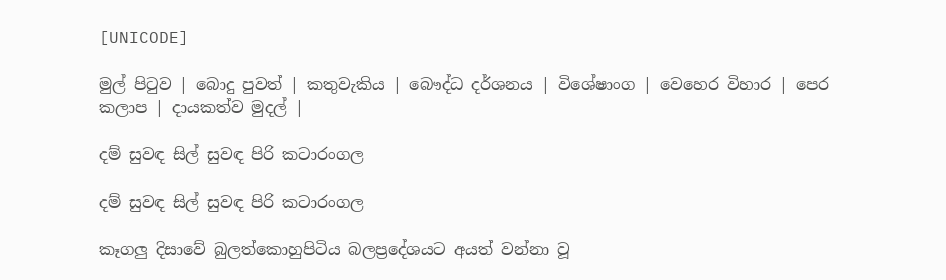[UNICODE]

මුල් පිටුව | බොදු පුවත් | කතුවැකිය | බෞද්ධ දර්ශනය | විශේෂාංග | වෙහෙර විහාර | පෙර කලාප | දායකත්ව මුදල් |

දම් සුවඳ සිල් සුවඳ පිරි කටාරංගල

දම් සුවඳ සිල් සුවඳ පිරි කටාරංගල

කෑගලු දිසාවේ බුලත්කොහුපිටිය බලප්‍රදේශයට අයත් වන්නා වූ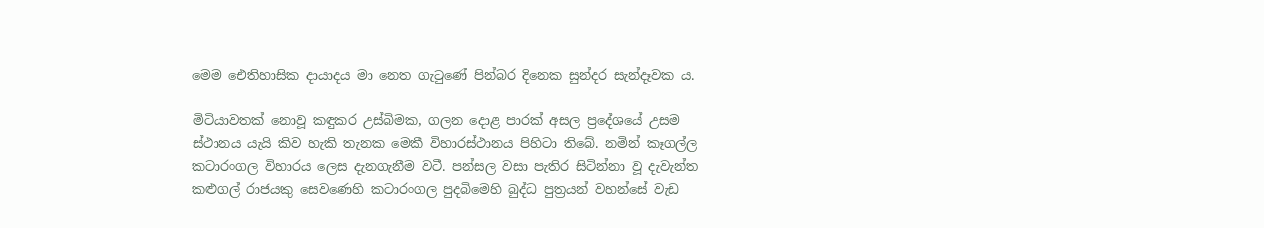මෙම ඓතිහාසික දායාදය මා නෙත ගැටුණේ පින්බර දිනෙක සුන්දර සැන්දෑවක ය.

මිටියාවතක් නොවූ කඳුකර උස්බිමක, ගලන දොළ පාරක් අසල ප්‍රදේශයේ උසම ස්ථානය යැයි කිව හැකි තැනක මෙකී විහාරස්ථානය පිහිටා තිබේ. නමින් කෑගල්ල කටාරංගල විහාරය ලෙස දැනගැනීම වටී. පන්සල වසා පැතිර සිටින්නා වූ දැවැන්ත කළුගල් රාජයකු සෙවණෙහි කටාරංගල පුදබිමෙහි බුද්ධ පුත්‍රයන් වහන්සේ වැඩ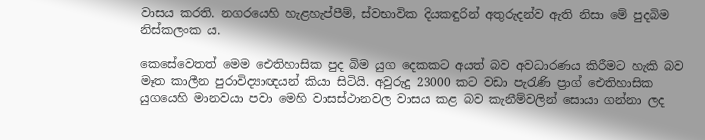වාසය කරති. නගරයෙහි හැළහැප්පීම්, ස්වභාවික දියකඳුරින් අතුරුදන්ව ඇති නිසා මේ පුදබිම නිස්කලංක ය.

කෙසේවෙතත් මෙම ඓතිහාසික පුද බිම යුග දෙකකට අයත් බව අවධාරණය කිරීමට හැකි බව මෑත කාලීන පුරාවිද්‍යාඥයන් කියා සිටියි. අවුරුදු 23000 කට වඩා පැරැණි ප්‍රාග් ඓතිහාසික යුගයෙහි මානවයා පවා මෙහි වාසස්ථානවල වාසය කළ බව කැනීම්වලින් සොයා ගන්නා ලද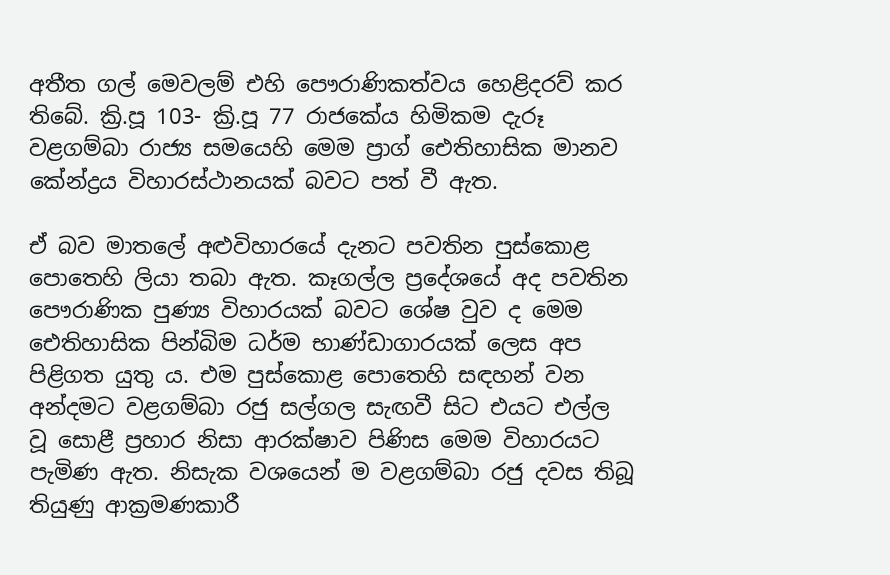අතීත ගල් මෙවලම් එහි පෞරාණිකත්වය හෙළිදරව් කර තිබේ. ක්‍රි.පූ 103- ක්‍රි.පූ 77 රාජකේය හිමිකම දැරූ වළගම්බා රාජ්‍ය සමයෙහි මෙම ප්‍රාග් ඓතිහාසික මානව කේන්ද්‍රය විහාරස්ථානයක් බවට පත් වී ඇත.

ඒ බව මාතලේ අළුවිහාරයේ දැනට පවතින පුස්කොළ පොතෙහි ලියා තබා ඇත. කෑගල්ල ප්‍රදේශයේ අද පවතින පෞරාණික පුණ්‍ය විහාරයක් බවට ශේෂ වුව ද මෙම ඓතිහාසික පින්බිම ධර්ම භාණ්ඩාගාරයක් ලෙස අප පිළිගත යුතු ය. එම පුස්කොළ පොතෙහි සඳහන් වන අන්දමට වළගම්බා රජු සල්ගල සැඟවී සිට එයට එල්ල වූ සොළී ප්‍රහාර නිසා ආරක්ෂාව පිණිස මෙම විහාරයට පැමිණ ඇත. නිසැක වශයෙන් ම වළගම්බා රජු දවස තිබූ තියුණු ආක්‍රමණකාරී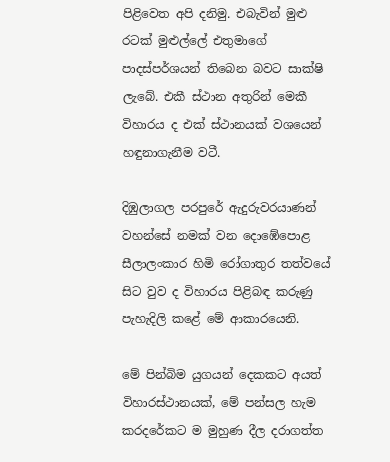පිළිවෙත අපි දනිමු. එබැවින් මුළු රටක් මුළුල්ලේ එතුමාගේ පාදස්පර්ශයන් තිබෙන බවට සාක්ෂි ලැබේ. එකී ස්ථාන අතුරින් මෙකී විහාරය ද එක් ස්ථානයක් වශයෙන් හඳුනාගැනීම වටී.

දිඹුලාගල පරපුරේ ඇදුරුවරයාණන් වහන්සේ නමක් වන දොඹේපොළ සීලාලංකාර හිමි රෝගාතුර තත්වයේ සිට වුව ද විහාරය පිළිබඳ කරුණු පැහැදිලි කළේ මේ ආකාරයෙනි.

මේ පින්බිම යුගයන් දෙකකට අයත් විහාරස්ථානයක්, මේ පන්සල හැම කරදරේකට ම මුහුණ දීල දරාගත්ත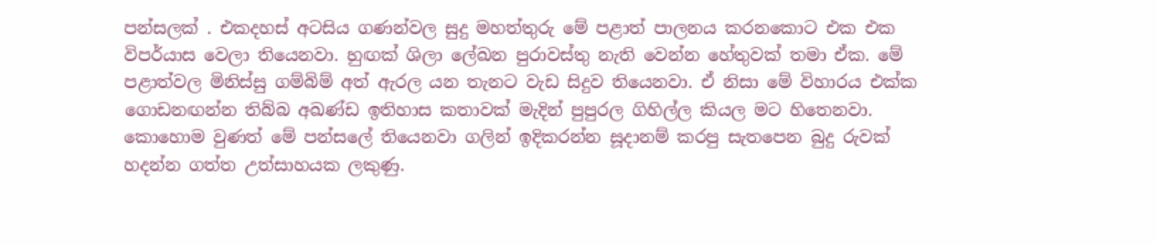පන්සලක් . එකදහස් අටසිය ගණන්වල සුදු මහත්තුරු මේ පළාත් පාලනය කරනකොට එක එක විපර්යාස වෙලා තියෙනවා. හුඟක් ශිලා ලේඛන පුරාවස්තු නැති වෙන්න හේතුවක් තමා ඒක. මේ පළාත්වල මිනිස්සු ගම්බිම් අත් ඇරල යන තැනට වැඩ සිදුව තියෙනවා. ඒ නිසා මේ විහාරය එක්ක ගොඩනඟන්න තිබ්බ අඛණ්ඩ ඉතිහාස කතාවක් මැදින් පුපුරල ගිහිල්ල කියල මට හිතෙනවා. කොහොම වුණත් මේ පන්සලේ තියෙනවා ගලින් ඉදිකරන්න සූදානම් කරපු සැතපෙන බුදු රුවක් හදන්න ගත්ත උත්සාහයක ලකුණු.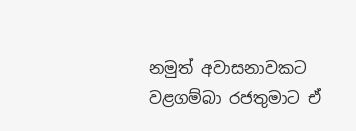නමුත් අවාසනාවකට වළගම්බා රජතුමාට ඒ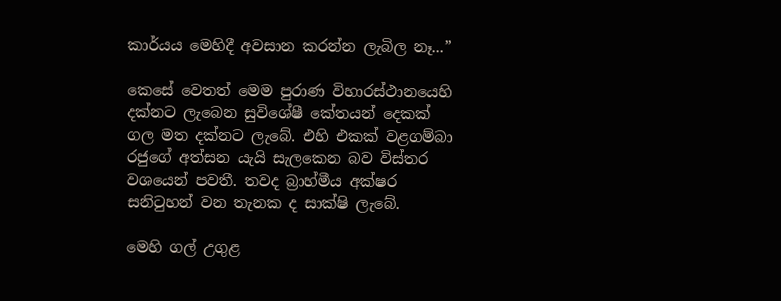කාර්යය මෙහිදී අවසාන කරන්න ලැබිල නෑ...”

කෙසේ වෙතත් මෙම පුරාණ විහාරස්ථානයෙහි දක්නට ලැබෙන සුවිශේෂී කේතයන් දෙකක් ගල මත දක්නට ලැබේ. එහි එකක් වළගම්බා රජුගේ අත්සන යැයි සැලකෙන බව විස්තර වශයෙන් පවතී. තවද බ්‍රාහ්මීය අක්ෂර සනිටුහන් වන තැනක ද සාක්ෂි ලැබේ.

මෙහි ගල් උගුළ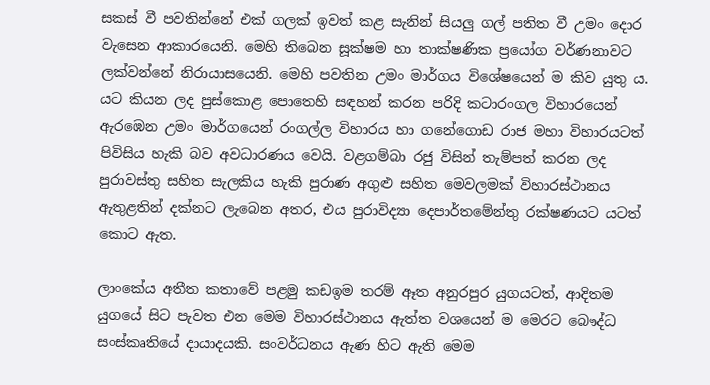සකස් වී පවතින්නේ එක් ගලක් ඉවත් කළ සැනින් සියලු ගල් පතිත වී උමං දොර වැසෙන ආකාරයෙනි. මෙහි තිබෙන සූක්ෂම හා තාක්ෂණික ප්‍රයෝග වර්ණනාවට ලක්වන්නේ නිරායාසයෙනි. මෙහි පවතින උමං මාර්ගය විශේෂයෙන් ම කිව යුතු ය. යට කියන ලද පුස්කොළ පොතෙහි සඳහන් කරන පරිදි කටාරංගල විහාරයෙන් ඇරඹෙන උමං මාර්ගයෙන් රංගල්ල විහාරය හා ගනේගොඩ රාජ මහා විහාරයටත් පිවිසිය හැකි බව අවධාරණය වෙයි. වළගම්බා රජු විසින් තැම්පත් කරන ලද පුරාවස්තු සහිත සැලකිය හැකි පුරාණ අගුළු සහිත මෙවලමක් විහාරස්ථානය ඇතුළතින් දක්නට ලැබෙන අතර, එය පුරාවිද්‍යා දෙපාර්තමේන්තු රක්ෂණයට යටත් කොට ඇත.

ලාංකේය අතීත කතාවේ පළමු කඩඉම තරම් ඈත අනුරපුර යුගයටත්, ආදිතම යුගයේ සිට පැවත එන මෙම විහාරස්ථානය ඇත්ත වශයෙන් ම මෙරට බෞද්ධ සංස්කෘතියේ දායාදයකි. සංවර්ධනය ඇණ හිට ඇති මෙම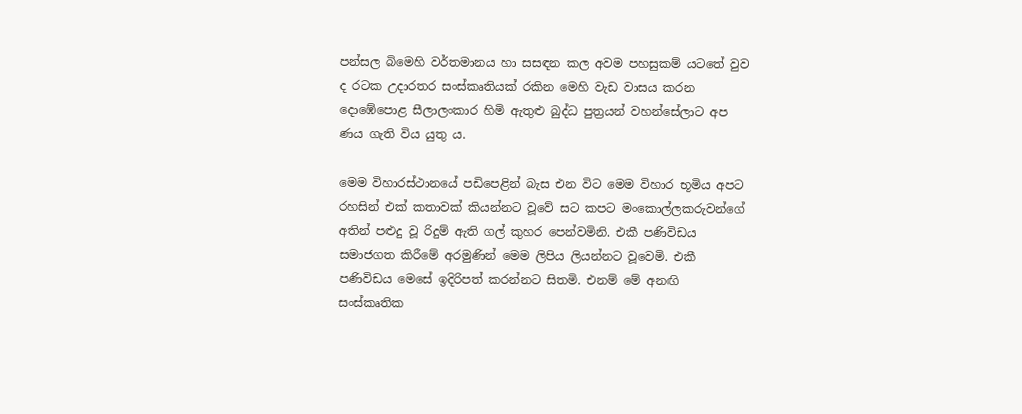පන්සල බිමෙහි වර්තමානය හා සසඳන කල අවම පහසුකම් යටතේ වුව ද රටක උදාරතර සංස්කෘතියක් රකින මෙහි වැඩ වාසය කරන දොඹේපොළ සීලාලංකාර හිමි ඇතුළු බුද්ධ පුත්‍රයන් වහන්සේලාට අප ණය ගැති විය යුතු ය.

මෙම විහාරස්ථානයේ පඩිපෙළින් බැස එන විට මෙම විහාර භූමිය අපට රහසින් එක් කතාවක් කියන්නට වූවේ සට කපට මංකොල්ලකරුවන්ගේ අතින් පළුදු වූ රිදුම් ඇති ගල් කුහර පෙන්වමිනි. එකී පණිවිඩය සමාජගත කිරීමේ අරමුණින් මෙම ලිපිය ලියන්නට වූවෙමි. එකී පණිවිඩය මෙසේ ඉදිරිපත් කරන්නට සිතමි. එනම් මේ අනඟි සංස්කෘතික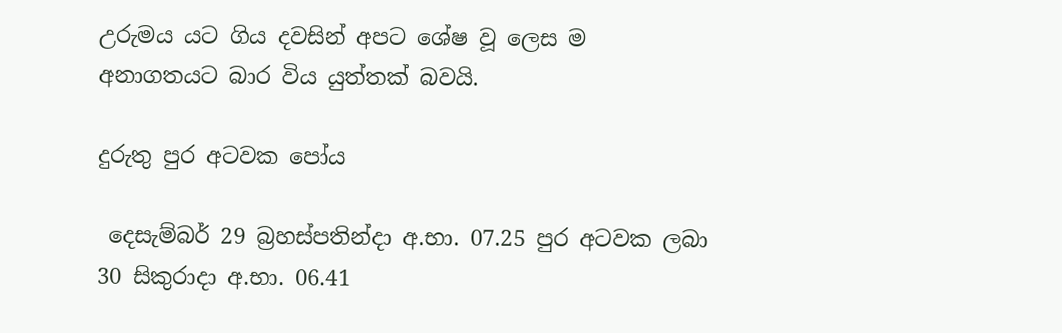උරුමය යට ගිය දවසින් අපට ශේෂ වූ ලෙස ම අනාගතයට බාර විය යුත්තක් බවයි.

දුරුතු පුර අටවක පෝය

 දෙසැම්බර් 29 බ්‍රහස්පතින්දා අ.භා. 07.25 පුර අටවක ලබා
30 සිකුරාදා අ.භා. 06.41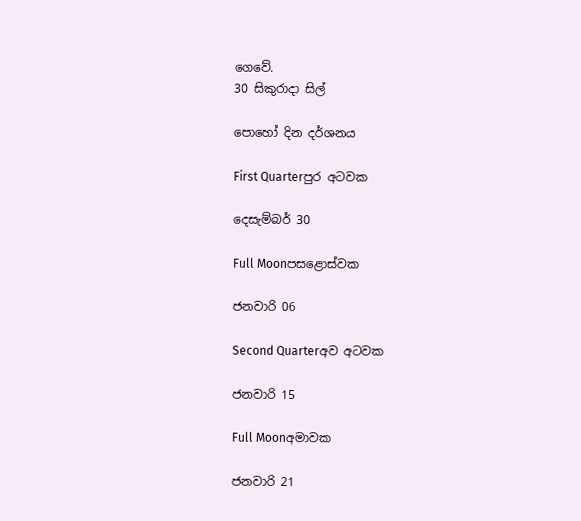ගෙවේ.
30 සිකුරාදා සිල්

පොහෝ දින දර්ශනය

First Quarterපුර අටවක

දෙසැම්බර් 30

Full Moonපසළොස්වක

ජනවාරි 06

Second Quarterඅව අටවක

ජනවාරි 15

Full Moonඅමාවක

ජනවාරි 21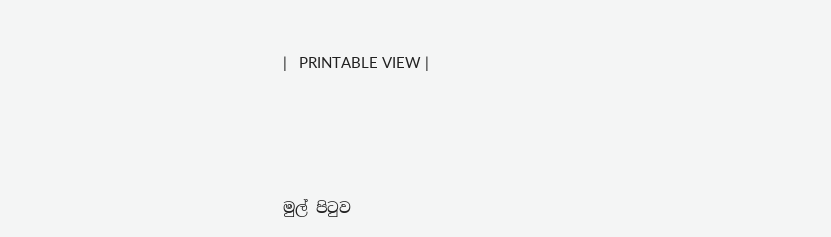|   PRINTABLE VIEW |




මුල් පිටුව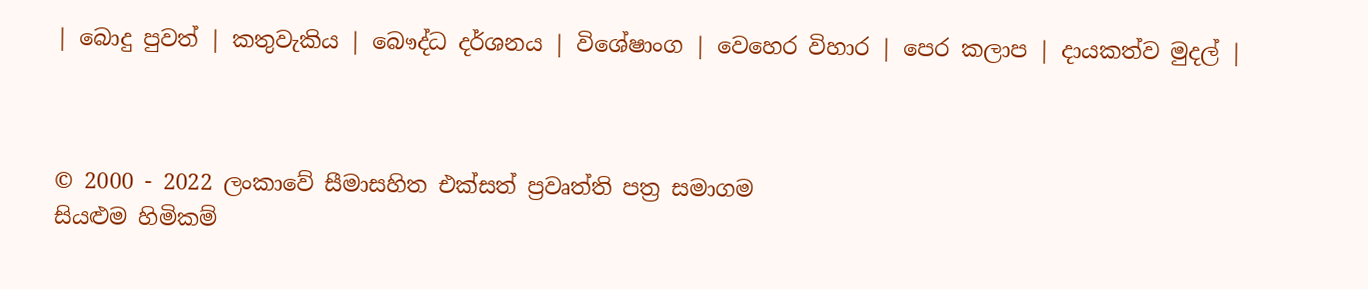| බොදු පුවත් | කතුවැකිය | බෞද්ධ දර්ශනය | විශේෂාංග | වෙහෙර විහාර | පෙර කලාප | දායකත්ව මුදල් |



© 2000 - 2022 ලංකාවේ සීමාසහිත එක්සත් ප්‍රවෘත්ති පත්‍ර සමාගම
සියළුම හිමිකම්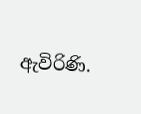ඇවිරිණි.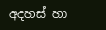අදහස් හා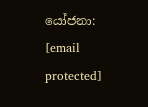යෝජනා: [email protected]